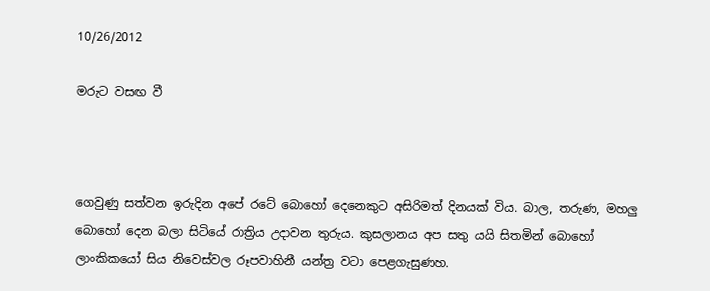10/26/2012

මරුට වසඟ වී



ගෙවුණු සත්වන ඉරුදින අපේ රටේ බොහෝ දෙනෙකුට අසිරිමත් දිනයක් විය. බාල, තරුණ, මහලු බොහෝ දෙන බලා සිටියේ රාත්‍රිය උදාවන තුරුය. කුසලානය අප සතු යයි සිතමින් බොහෝ ලාංකිකයෝ සිය නිවෙස්වල රූපවාහිනී යන්ත්‍ර වටා පෙළගැසුණහ.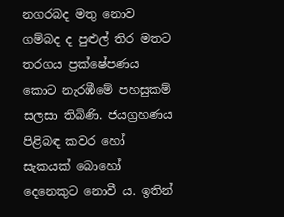නගරබද මතු නොව ගම්බද ද පුළුල් තිර මතට තරගය ප්‍රක්ෂේපණය කොට නැරඹීමේ පහසුකම් සලසා තිබිණි. ජයග්‍රහණය පිළිබඳ කවර හෝ සැකයක් බොහෝ දෙනෙකුට නොවී ය. ඉතින්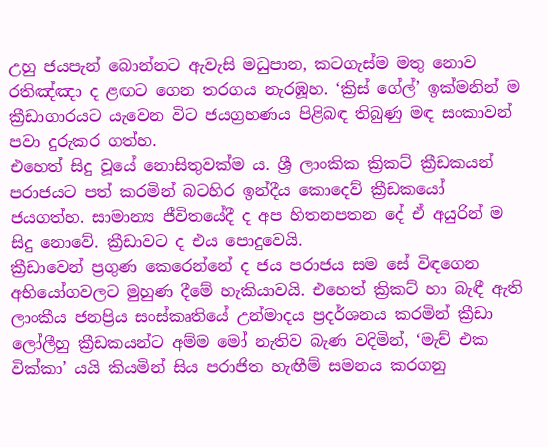උහු ජයපැන් බොන්නට ඇවැසි මධුපාන, කටගැස්ම මතු නොව රතිඤ්ඤා ද ළඟට ගෙන තරගය නැරඹූහ. ‘ක්‍රිස් ගේල්’ ඉක්මනින් ම ක්‍රීඩාගාරයට යැවෙන විට ජයග්‍රහණය පිළිබඳ තිබුණු මඳ සංකාවන් පවා දුරුකර ගත්හ.
එහෙත් සිදු වූයේ නොසිතුවක්ම ය. ශ්‍රී ලාංකික ක්‍රිකට් ක්‍රීඩකයන් පරාජයට පත් කරමින් බටහිර ඉන්දීය කොදෙව් ක්‍රීඩකයෝ ජයගත්හ. සාමාන්‍ය ජීවිතයේදී ද අප හිතනපතන දේ ඒ අයුරින් ම සිදු නොවේ. ක්‍රීඩාවට ද එය පොදුවෙයි.
ක්‍රීඩාවෙන් ප්‍රගුණ කෙරෙන්නේ ද ජය පරාජය සම සේ විඳගෙන අභියෝගවලට මුහුණ දීමේ හැකියාවයි. එහෙත් ක්‍රිකට් හා බැඳී ඇති ලාංකීය ජනප්‍රිය සංස්කෘතියේ උන්මාදය ප්‍රදර්ශනය කරමින් ක්‍රීඩා ලෝලීහු ක්‍රීඩකයන්ට අම්ම මෝ නැතිව බැණ වදිමින්, ‘මැච් එක වික්කා’ යයි කියමින් සිය පරාජිත හැඟීම් සමනය කරගනු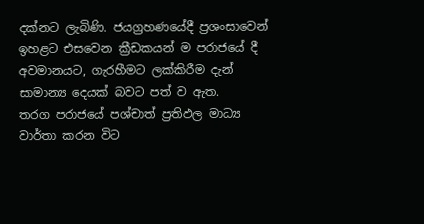දක්නට ලැබිණි. ජයග්‍රහණයේදී ප්‍රශංසාවෙන් ඉහළට එසවෙන ක්‍රීඩකයන් ම පරාජයේ දී අවමානයට, ගැරහීමට ලක්කිරීම දැන් සාමාන්‍ය දෙයක් බවට පත් ව ඇත.
තරග පරාජයේ පශ්චාත් ප්‍රතිඵල මාධ්‍ය වාර්තා කරන විට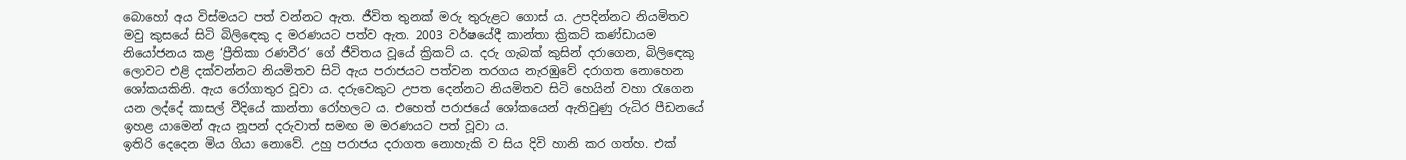බොහෝ අය විස්මයට පත් වන්නට ඇත. ජීවිත තුනක් මරු තුරුළට ගොස් ය. උපදින්නට නියමිතව මවු කුසයේ සිටි බිලිඳෙකු ද මරණයට පත්ව ඇත. 2003 වර්ෂයේදී කාන්තා ක්‍රිකට් කණ්ඩායම නියෝජනය කළ ‘ප්‍රීතිකා රණවීර’ ගේ ජීවිතය වූයේ ක්‍රිකට් ය. දරු ගැබක් කුසින් දරාගෙන, බිලිඳෙකු ලොවට එළි දක්වන්නට නියමිතව සිටි ඇය පරාජයට පත්වන තරගය නැරඹුවේ දරාගත නොහෙන ශෝකයකිනි. ඇය රෝගාතුර වූවා ය. දරුවෙකුට උපත දෙන්නට නියමිතව සිටි හෙයින් වහා රැගෙන යන ලද්දේ කාසල් වීදියේ කාන්තා රෝහලට ය. එහෙත් පරාජයේ ශෝකයෙන් ඇතිවුණු රුධිර පීඩනයේ ඉහළ යාමෙන් ඇය නූපන් දරුවාත් සමඟ ම මරණයට පත් වූවා ය.
ඉතිරි දෙදෙන මිය ගියා නොවේ. උහු පරාජය දරාගත නොහැකි ව සිය දිවි හානි කර ගත්හ. එක්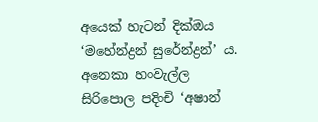අයෙක් හැටන් දික්ඔය ‘මහේන්ද්‍රන් සුරේන්ද්‍රන්’ ය. අනෙකා හංවැල්ල සිරිපොල පදිංචි ‘අෂාන්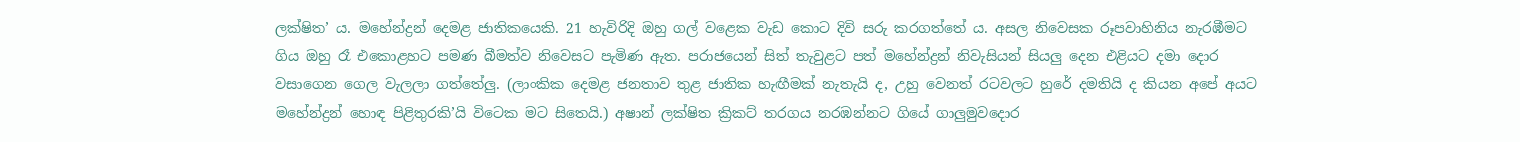ලක්ෂිත’ ය. මහේන්ද්‍රන් දෙමළ ජාතිකයෙකි. 21 හැවිරිදි ඔහු ගල් වළෙක වැඩ කොට දිවි සරු කරගත්තේ ය. අසල නිවෙසක රූපවාහිනිය නැරඹීමට ගිය ඔහු රෑ එකොළහට පමණ බීමත්ව නිවෙසට පැමිණ ඇත. පරාජයෙන් සිත් තැවුළට පත් මහේන්ද්‍රන් නිවැසියන් සියලු දෙන එළියට දමා දොර වසාගෙන ගෙල වැලලා ගත්තේලු. (ලාංකික දෙමළ ජනතාව තුළ ජාතික හැඟීමක් නැතැයි ද, උහු වෙනත් රටවලට හුරේ දමතියි ද කියන අපේ අයට මහේන්ද්‍රන් හොඳ පිළිතුරකි’යි විටෙක මට සිතෙයි.) අෂාන් ලක්ෂිත ක්‍රිකට් තරගය නරඹන්නට ගියේ ගාලුමුවදොර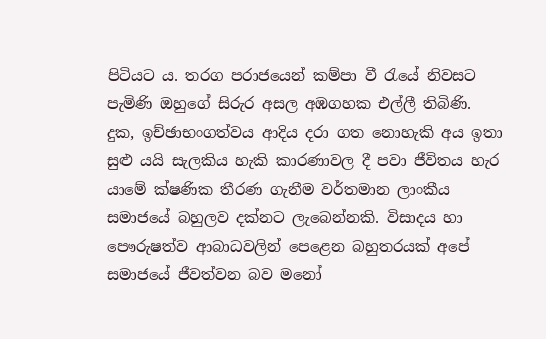පිටියට ය. තරග පරාජයෙන් කම්පා වී රැයේ නිවසට පැමිණි ඔහුගේ සිරුර අසල අඹගහක එල්ලී තිබිණි.
දුක, ඉච්ඡාභංගත්වය ආදිය දරා ගත නොහැකි අය ඉතා සුළු යයි සැලකිය හැකි කාරණාවල දී පවා ජීවිතය හැර යාමේ ක්ෂණික තීරණ ගැනීම වර්තමාන ලාංකීය සමාජයේ බහුලව දක්නට ලැබෙන්නකි. විසාදය හා පෞරුෂත්ව ආබාධවලින් පෙළෙන බහුතරයක් අපේ සමාජයේ ජීවත්වන බව මනෝ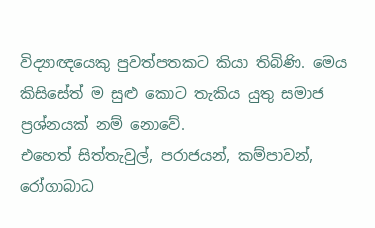විද්‍යාඥයෙකු පුවත්පතකට කියා තිබිණි. මෙය කිසිසේත් ම සුළු කොට තැකිය යුතු සමාජ ප්‍රශ්නයක් නම් නොවේ.
එහෙත් සිත්තැවුල්, පරාජයන්, කම්පාවන්, රෝගාබාධ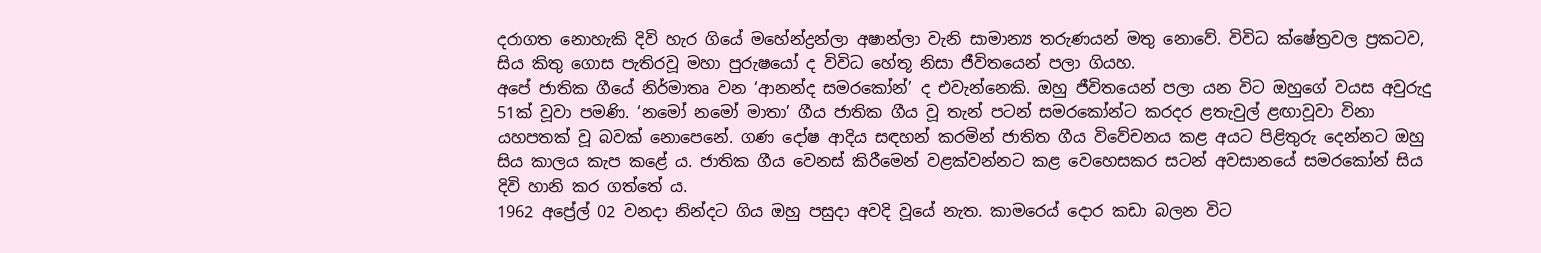දරාගත නොහැකි දිවි හැර ගියේ මහේන්ද්‍රන්ලා අෂාන්ලා වැනි සාමාන්‍ය තරුණයන් මතු නොවේ. විවිධ ක්ෂේත්‍රවල ප්‍රකටව, සිය කිතු ගොස පැතිරවූ මහා පුරුෂයෝ ද විවිධ හේතූ නිසා ජීවිතයෙන් පලා ගියහ.
අපේ ජාතික ගීයේ නිර්මාතෘ වන ‘ආනන්ද සමරකෝන්’ ද එවැන්නෙකි. ඔහු ජීවිතයෙන් පලා යන විට ඔහුගේ වයස අවුරුදු 51ක් වූවා පමණි. ‘නමෝ නමෝ මාතා’ ගීය ජාතික ගීය වූ තැන් පටන් සමරකෝන්ට කරදර ළතැවුල් ළඟාවූවා විනා යහපතක් වූ බවක් නොපෙනේ. ගණ දෝෂ ආදිය සඳහන් කරමින් ජාතිත ගීය විවේචනය කළ අයට පිළිතුරු දෙන්නට ඔහු සිය කාලය කැප කළේ ය. ජාතික ගීය වෙනස් කිරීමෙන් වළක්වන්නට කළ වෙහෙසකර සටන් අවසානයේ සමරකෝන් සිය දිවි හානි කර ගත්තේ ය.
1962 අප්‍රේල් 02 වනදා නින්දට ගිය ඔහු පසුදා අවදි වූයේ නැත. කාමර‍ෙය් දොර කඩා බලන විට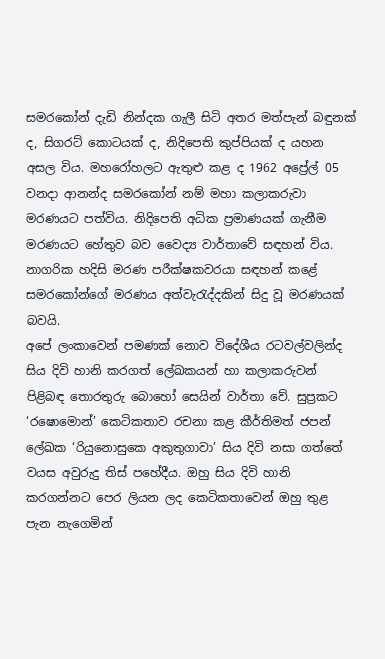සමරකෝන් දැඩි නින්දක ගැලී සිටි අතර මත්පැන් බඳුනක් ද, සිගරට් කොටයක් ද, නිදිපෙති කුප්පියක් ද යහන අසල විය. මහරෝහලට ඇතුළු කළ ද 1962 අප්‍රේල් 05 වනදා ආනන්ද සමරකෝන් නම් මහා කලාකරුවා මරණයට පත්විය. නිදිපෙති අධික ප්‍රමාණයක් ගැනීම මරණයට හේතුව බව වෛද්‍ය වාර්තාවේ සඳහන් විය. නාගරික හදිසි මරණ පරීක්ෂකවරයා සඳහන් කළේ සමරකෝන්ගේ මරණය අත්වැරැද්දකින් සිදු වූ මරණයක් බවයි.
අපේ ලංකාවෙන් පමණක් නොව විදේශීය රටවල්වලින්ද සිය දිවි හානි කරගත් ලේඛකයන් හා කලාකරුවන් පිළිබඳ තොරතුරු බොහෝ සෙයින් වාර්තා වේ. සුප්‍රකට ‘රෂොමොන්’ කෙටිකතාව රචනා කළ කීර්තිමත් ජපන් ලේඛක ‘රියුනොසුකෙ අකුතුගාවා’ සිය දිවි නසා ගත්තේ වයස අවුරුදු තිස් පහේදීය. ඔහු සිය දිවි හානි කරගන්නට පෙර ලියන ලද කෙටිකතාවෙන් ඔහු තුළ පැන නැගෙමින්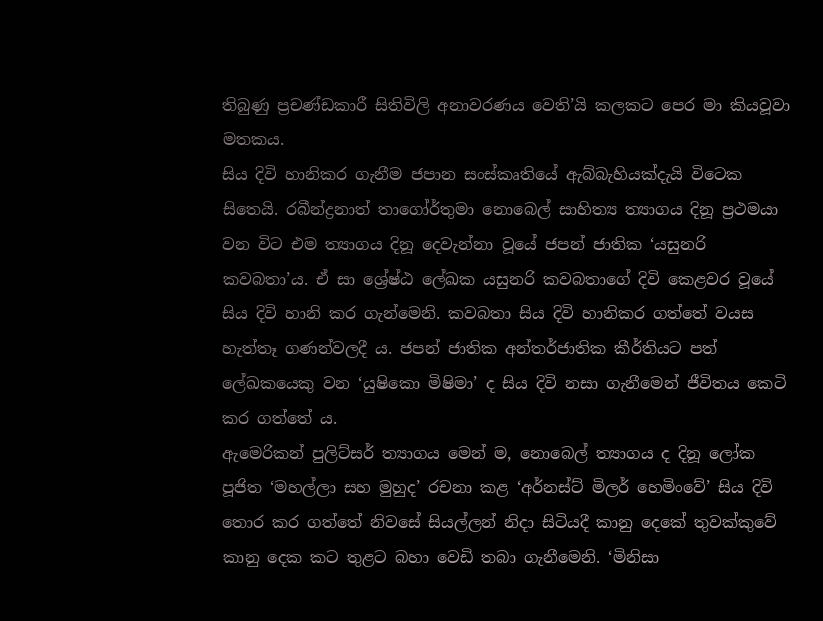තිබුණු ප්‍රචණ්ඩකාරී සිතිවිලි අනාවරණය වෙති’යි කලකට පෙර මා කියවූවා මතකය.
සිය දිවි හානිකර ගැනීම ජපාන සංස්කෘතියේ ඇබ්බැහියක්දැයි විටෙක සිතෙයි. රබීන්ද්‍රනාත් තාගෝර්තුමා නොබෙල් සාහිත්‍ය ත්‍යාගය දිනූ ප්‍රථමයා වන විට එම ත්‍යාගය දිනූ දෙවැන්නා වූයේ ජපන් ජාතික ‘යසුනරි කවබතා’ය. ඒ සා ශ්‍රේෂ්ඨ ලේඛක යසුනරි කවබතාගේ දිවි කෙළවර වූයේ සිය දිවි හානි කර ගැන්මෙනි. කවබතා සිය දිවි හානිකර ගත්තේ වයස හැත්තෑ ගණන්වලදී ය. ජපන් ජාතික අන්තර්ජාතික කීර්තියට පත් ලේඛකයෙකු වන ‘යුෂිකො මිෂිමා’ ද සිය දිවි නසා ගැනීමෙන් ජීවිතය කෙටි කර ගත්තේ ය.
ඇමෙරිකන් පුලිට්සර් ත්‍යාගය මෙන් ම, නොබෙල් ත්‍යාගය ද දිනූ ලෝක පූජිත ‘මහල්ලා සහ මුහුද’ රචනා කළ ‘අර්නස්ට් මිලර් හෙමිංවේ’ සිය දිවි තොර කර ගත්තේ නිවසේ සියල්ලන් නිදා සිටියදී කානු දෙකේ තුවක්කුවේ කානු දෙක කට තුළට බහා වෙඩි තබා ගැනීමෙනි. ‘මිනිසා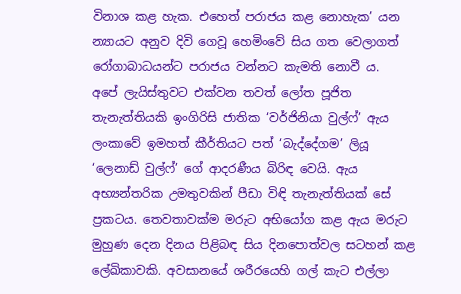විනාශ කළ හැක. එහෙත් පරාජය කළ නොහැක’ යන න්‍යායට අනුව දිවි ගෙවූ හෙමිංවේ සිය ගත වෙලාගත් රෝගාබාධයන්ට පරාජය වන්නට කැමති නොවී ය.
අපේ ලැයිස්තුවට එක්වන තවත් ලෝත පූජිත තැනැත්තියකි ඉංගිරිසි ජාතික ‘වර්ජිනියා වුල්ෆ්’ ඇය ලංකාවේ ඉමහත් කීර්තියට පත් ‘බැද්දේගම’ ලියූ ‘ලෙනාඩ් වුල්ෆ්’ ගේ ආදරණීය බිරිඳ වෙයි. ඇය අභ්‍යන්තරික උමතුවකින් පීඩා විඳි තැනැත්තියක් සේ ප්‍රකටය. තෙවතාවක්ම මරුට අභියෝග කළ ඇය මරුට මුහුණ දෙන දිනය පිළිබඳ සිය දිනපොත්වල සටහන් කළ ලේඛිකාවකි. අවසානයේ ශරීරයෙහි ගල් කැට එල්ලා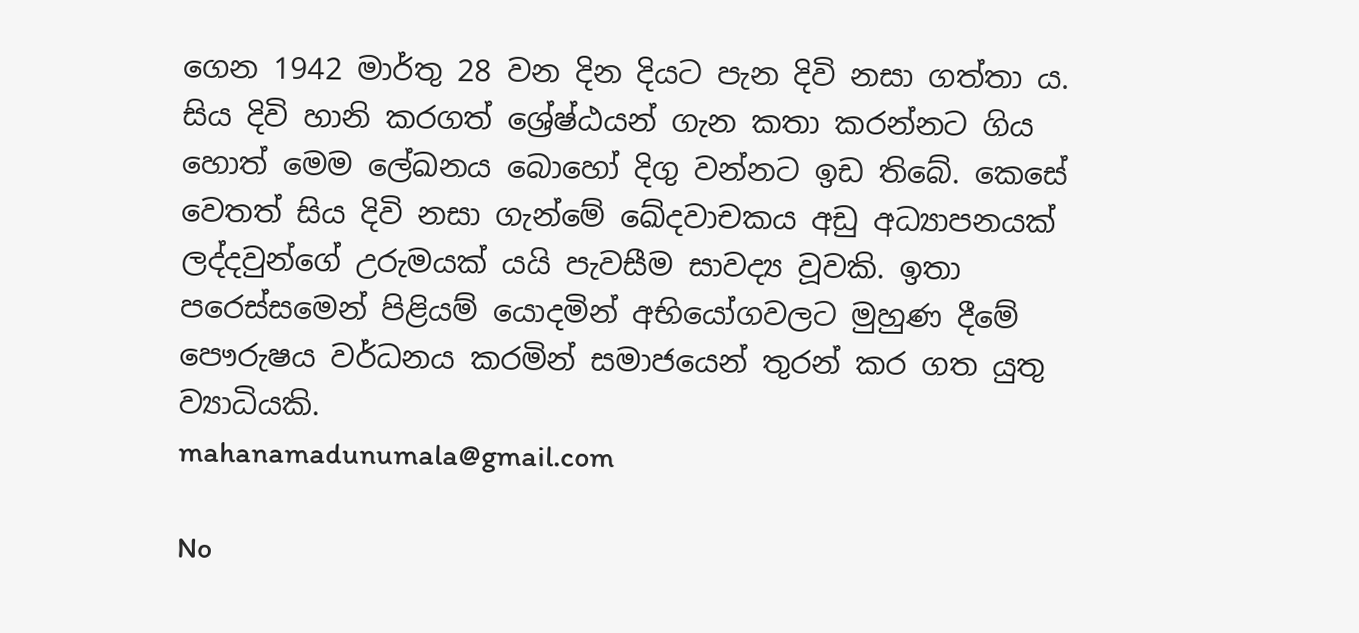ගෙන 1942 මාර්තු 28 වන දින දියට පැන දිවි නසා ගත්තා ය.
සිය දිවි හානි කරගත් ශ්‍රේෂ්ඨයන් ගැන කතා කරන්නට ගිය හොත් මෙම ලේඛනය බොහෝ දිගු වන්නට ඉඩ තිබේ. කෙසේ වෙතත් සිය දිවි නසා ගැන්මේ ඛේදවාචකය අඩු අධ්‍යාපනයක් ලද්දවුන්ගේ උරුමයක් යයි පැවසීම සාවද්‍ය වූවකි. ඉතා පරෙස්සමෙන් පිළියම් යොදමින් අභියෝගවලට මුහුණ දීමේ පෞරුෂය වර්ධනය කරමින් සමාජයෙන් තුරන් කර ගත යුතු ව්‍යාධියකි.
mahanamadunumala@gmail.com

No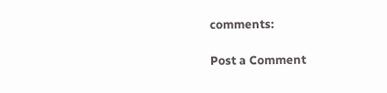comments:

Post a Comment